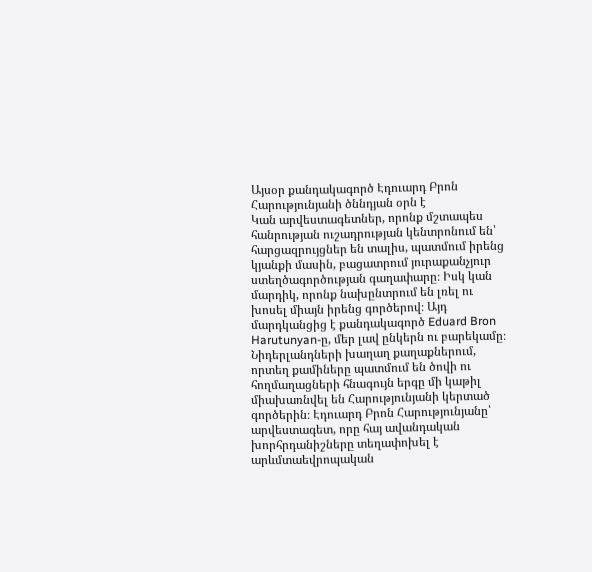Այսօր քանդակագործ Էդուարդ Բրոն Հարությունյանի ծննդյան օրն է
Կան արվեստագետներ, որոնք մշտապես հանրության ուշադրության կենտրոնում են՝ հարցազրույցներ են տալիս, պատմում իրենց կյանքի մասին, բացատրում յուրաքանչյուր ստեղծագործության գաղափարը։ Իսկ կան մարդիկ, որոնք նախընտրում են լռել ու խոսել միայն իրենց գործերով։ Այդ մարդկանցից է քանդակագործ Eduard Bron Harutunyan-ը, մեր լավ ընկերն ու բարեկամը։
Նիդերլանդների խաղաղ քաղաքներում, որտեղ քամիները պատմում են ծովի ու հողմաղացների հնագույն երգը մի կաթիլ միախառնվել են Հարությունյանի կերտած գործերին։ Էդուարդ Բրոն Հարությունյանը՝ արվեստագետ, որը հայ ավանդական խորհրդանիշները տեղափոխել է արևմտաեվրոպական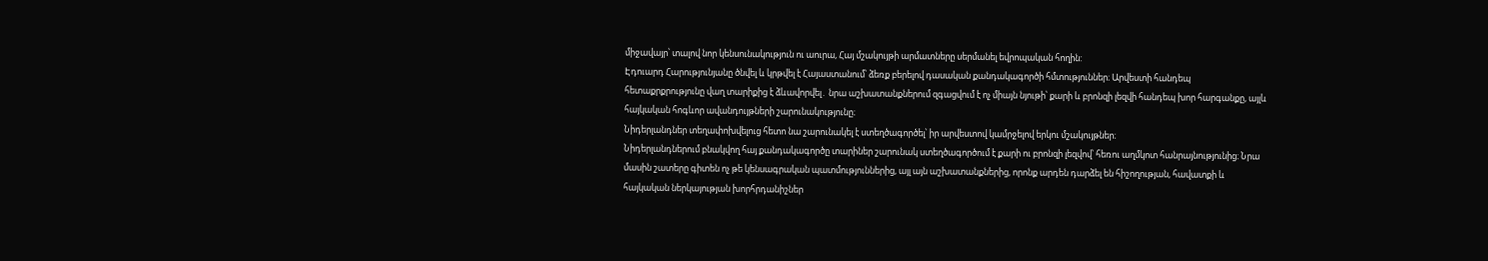միջավայր՝ տալով նոր կենսունակություն ու աուրա, Հայ մշակույթի արմատները սերմանել եվրոպական հողին:
Էդուարդ Հարությունյանը ծնվել և կրթվել է Հայաստանում՝ ձեռք բերելով դասական քանդակագործի հմտություններ։ Արվեստի հանդեպ հետաքրքրությունը վաղ տարիքից է ձևավորվել․ նրա աշխատանքներում զգացվում է ոչ միայն նյութի՝ քարի և բրոնզի լեզվի հանդեպ խոր հարգանքը, այլև հայկական հոգևոր ավանդույթների շարունակությունը։
Նիդերլանդներ տեղափոխվելուց հետո նա շարունակել է ստեղծագործել՝ իր արվեստով կամրջելով երկու մշակույթներ։
Նիդերլանդներում բնակվող հայ քանդակագործը տարիներ շարունակ ստեղծագործում է քարի ու բրոնզի լեզվով՝ հեռու աղմկոտ հանրայնությունից։ Նրա մասին շատերը գիտեն ոչ թե կենսագրական պատմություններից, այլ այն աշխատանքներից, որոնք արդեն դարձել են հիշողության, հավատքի և հայկական ներկայության խորհրդանիշներ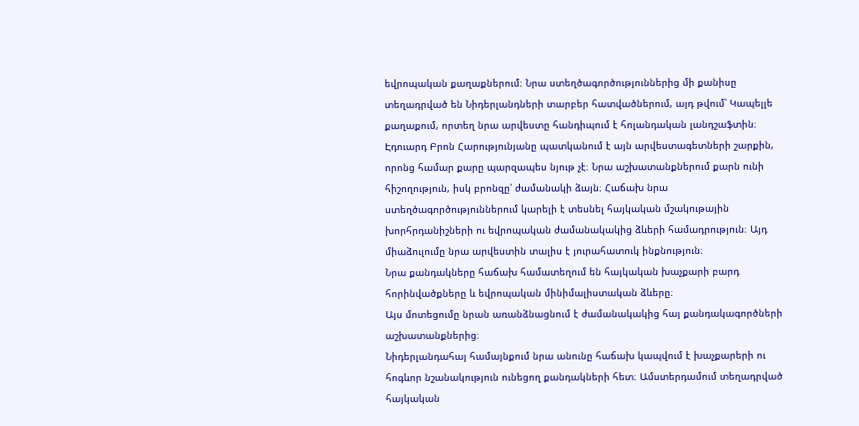եվրոպական քաղաքներում։ Նրա ստեղծագործություններից մի քանիսը տեղադրված են Նիդերլանդների տարբեր հատվածներում, այդ թվում՝ Կապելլե քաղաքում, որտեղ նրա արվեստը հանդիպում է հոլանդական լանդշաֆտին։
Էդուարդ Բրոն Հարությունյանը պատկանում է այն արվեստագետների շարքին, որոնց համար քարը պարզապես նյութ չէ։ Նրա աշխատանքներում քարն ունի հիշողություն, իսկ բրոնզը՝ ժամանակի ձայն։ Հաճախ նրա ստեղծագործություններում կարելի է տեսնել հայկական մշակութային խորհրդանիշների ու եվրոպական ժամանակակից ձևերի համադրություն։ Այդ միաձուլումը նրա արվեստին տալիս է յուրահատուկ ինքնություն։
Նրա քանդակները հաճախ համատեղում են հայկական խաչքարի բարդ հորինվածքները և եվրոպական մինիմալիստական ձևերը։
Այս մոտեցումը նրան առանձնացնում է ժամանակակից հայ քանդակագործների աշխատանքներից։
Նիդերլանդահայ համայնքում նրա անունը հաճախ կապվում է խաչքարերի ու հոգևոր նշանակություն ունեցող քանդակների հետ։ Ամստերդամում տեղադրված հայկական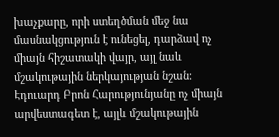խաչքարը, որի ստեղծման մեջ նա մասնակցություն է ունեցել, դարձավ ոչ միայն հիշատակի վայր, այլ նաև մշակութային ներկայության նշան։
Էդուարդ Բրոն Հարությունյանը ոչ միայն արվեստագետ է, այլև մշակութային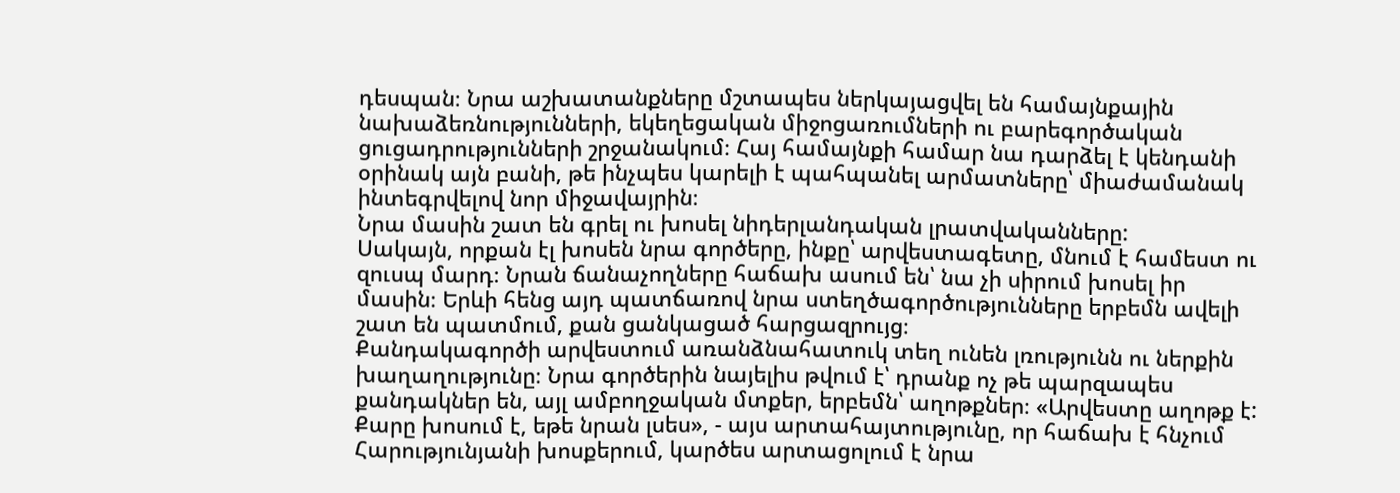դեսպան։ Նրա աշխատանքները մշտապես ներկայացվել են համայնքային նախաձեռնությունների, եկեղեցական միջոցառումների ու բարեգործական ցուցադրությունների շրջանակում։ Հայ համայնքի համար նա դարձել է կենդանի օրինակ այն բանի, թե ինչպես կարելի է պահպանել արմատները՝ միաժամանակ ինտեգրվելով նոր միջավայրին։
Նրա մասին շատ են գրել ու խոսել նիդերլանդական լրատվականները:
Սակայն, որքան էլ խոսեն նրա գործերը, ինքը՝ արվեստագետը, մնում է համեստ ու զուսպ մարդ։ Նրան ճանաչողները հաճախ ասում են՝ նա չի սիրում խոսել իր մասին։ Երևի հենց այդ պատճառով նրա ստեղծագործությունները երբեմն ավելի շատ են պատմում, քան ցանկացած հարցազրույց։
Քանդակագործի արվեստում առանձնահատուկ տեղ ունեն լռությունն ու ներքին խաղաղությունը։ Նրա գործերին նայելիս թվում է՝ դրանք ոչ թե պարզապես քանդակներ են, այլ ամբողջական մտքեր, երբեմն՝ աղոթքներ։ «Արվեստը աղոթք է: Քարը խոսում է, եթե նրան լսես», - այս արտահայտությունը, որ հաճախ է հնչում Հարությունյանի խոսքերում, կարծես արտացոլում է նրա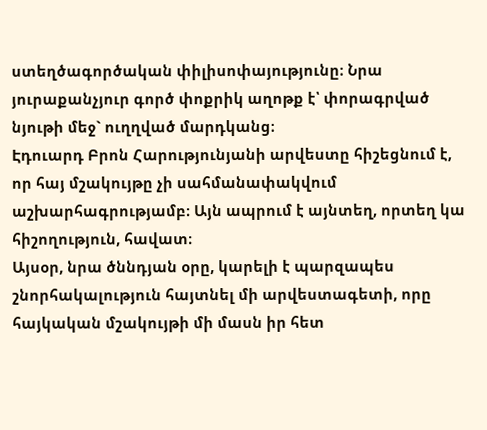ստեղծագործական փիլիսոփայությունը։ Նրա յուրաքանչյուր գործ փոքրիկ աղոթք է՝ փորագրված նյութի մեջ` ուղղված մարդկանց։
Էդուարդ Բրոն Հարությունյանի արվեստը հիշեցնում է, որ հայ մշակույթը չի սահմանափակվում աշխարհագրությամբ։ Այն ապրում է այնտեղ, որտեղ կա հիշողություն, հավատ։
Այսօր, նրա ծննդյան օրը, կարելի է պարզապես շնորհակալություն հայտնել մի արվեստագետի, որը հայկական մշակույթի մի մասն իր հետ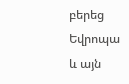բերեց Եվրոպա և այն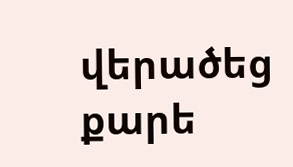վերածեց քարե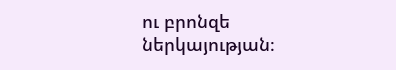ու բրոնզե ներկայության։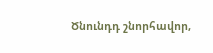Ծնունդդ շնորհավոր,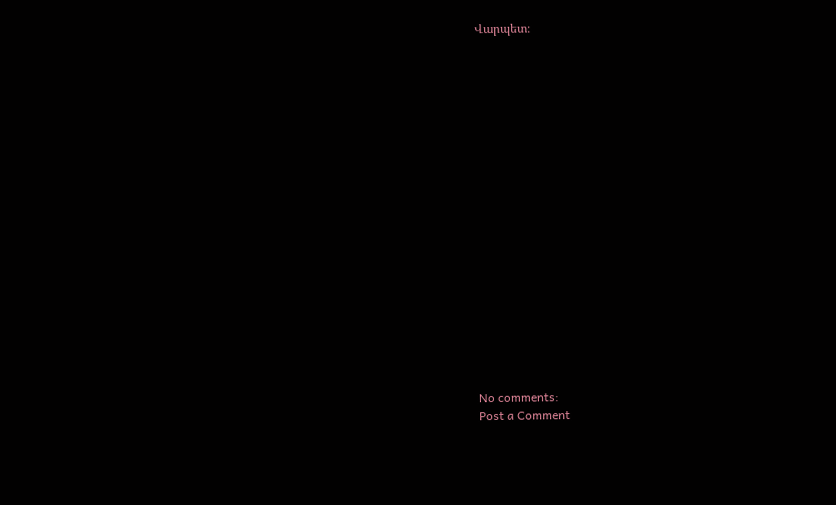Վարպետ։




















No comments:
Post a Comment